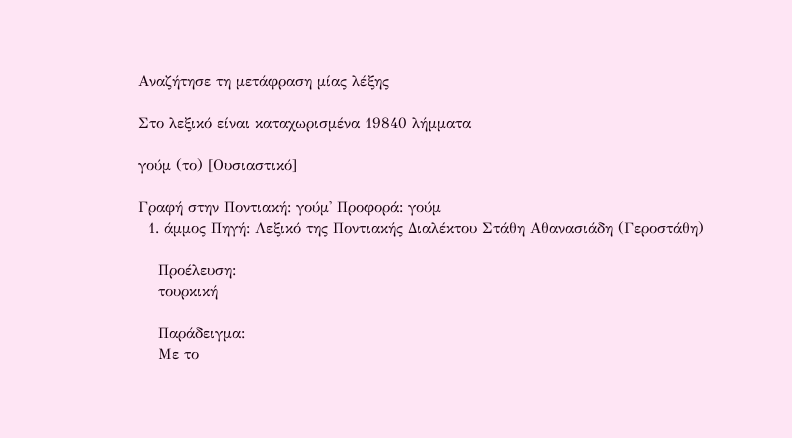Αναζήτησε τη μετάφραση μίας λέξης

Στο λεξικό είναι καταχωρισμένα 19840 λήμματα

γούμ (το) [Ουσιαστικό]

Γραφή στην Ποντιακή: γούμ' Προφορά: γούμ
  1. άμμος Πηγή: Λεξικό της Ποντιακής Διαλέκτου Στάθη Αθανασιάδη (Γεροστάθη)

    Προέλευση:
    τουρκική

    Παράδειγμα:
    Με το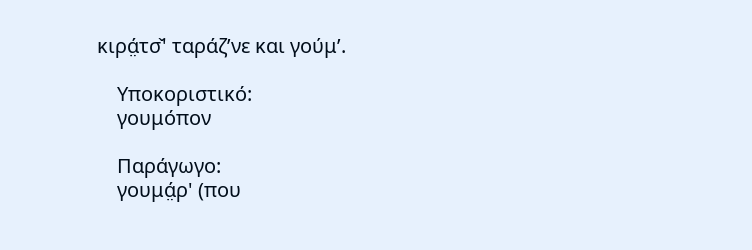κιρά̤τσ̌' ταράζ’νε και γούμ’.

    Υποκοριστικό:
    γουμόπον

    Παράγωγο:
    γουμά̤ρ' (που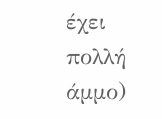έχει πολλή άμμο)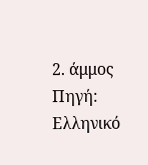2. άμμος Πηγή: Ελληνικό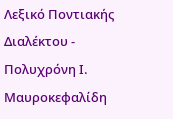Λεξικό Ποντιακής Διαλέκτου - Πολυχρόνη Ι. Μαυροκεφαλίδη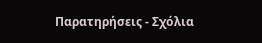Παρατηρήσεις - Σχόλια